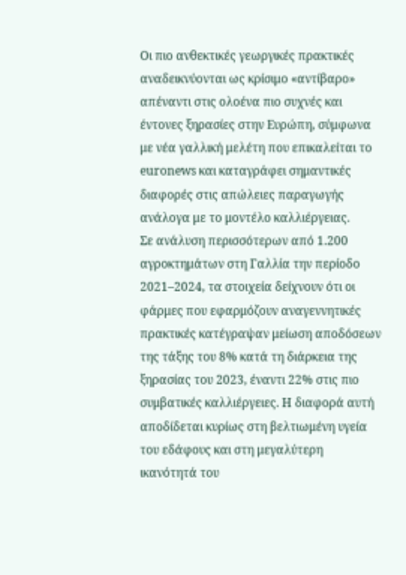Οι πιο ανθεκτικές γεωργικές πρακτικές αναδεικνύονται ως κρίσιμο «αντίβαρο» απέναντι στις ολοένα πιο συχνές και έντονες ξηρασίες στην Ευρώπη, σύμφωνα με νέα γαλλική μελέτη που επικαλείται το euronews και καταγράφει σημαντικές διαφορές στις απώλειες παραγωγής ανάλογα με το μοντέλο καλλιέργειας.
Σε ανάλυση περισσότερων από 1.200 αγροκτημάτων στη Γαλλία την περίοδο 2021–2024, τα στοιχεία δείχνουν ότι οι φάρμες που εφαρμόζουν αναγεννητικές πρακτικές κατέγραψαν μείωση αποδόσεων της τάξης του 8% κατά τη διάρκεια της ξηρασίας του 2023, έναντι 22% στις πιο συμβατικές καλλιέργειες. Η διαφορά αυτή αποδίδεται κυρίως στη βελτιωμένη υγεία του εδάφους και στη μεγαλύτερη ικανότητά του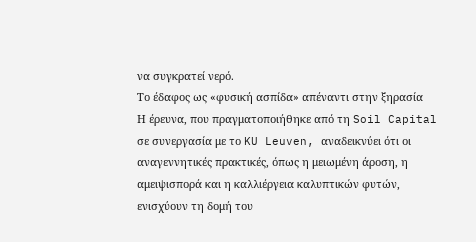να συγκρατεί νερό.
Το έδαφος ως «φυσική ασπίδα» απέναντι στην ξηρασία
Η έρευνα, που πραγματοποιήθηκε από τη Soil Capital σε συνεργασία με το KU Leuven, αναδεικνύει ότι οι αναγεννητικές πρακτικές, όπως η μειωμένη άροση, η αμειψισπορά και η καλλιέργεια καλυπτικών φυτών, ενισχύουν τη δομή του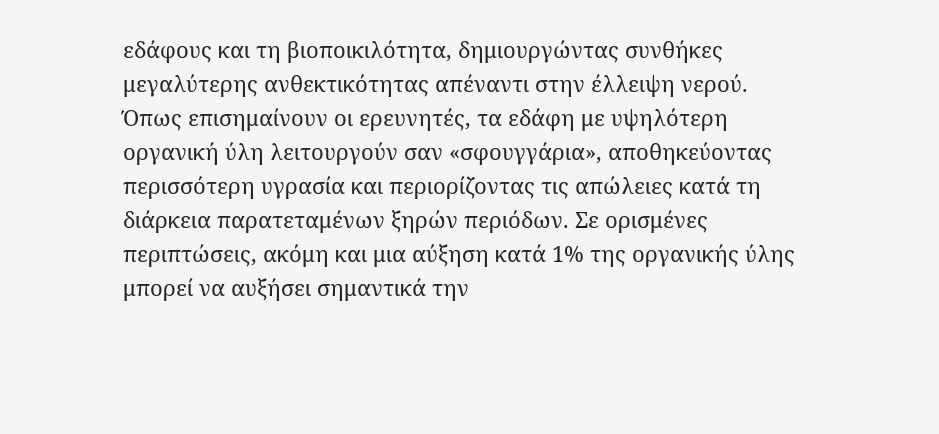εδάφους και τη βιοποικιλότητα, δημιουργώντας συνθήκες μεγαλύτερης ανθεκτικότητας απέναντι στην έλλειψη νερού.
Όπως επισημαίνουν οι ερευνητές, τα εδάφη με υψηλότερη οργανική ύλη λειτουργούν σαν «σφουγγάρια», αποθηκεύοντας περισσότερη υγρασία και περιορίζοντας τις απώλειες κατά τη διάρκεια παρατεταμένων ξηρών περιόδων. Σε ορισμένες περιπτώσεις, ακόμη και μια αύξηση κατά 1% της οργανικής ύλης μπορεί να αυξήσει σημαντικά την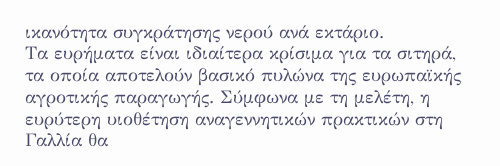ικανότητα συγκράτησης νερού ανά εκτάριο.
Τα ευρήματα είναι ιδιαίτερα κρίσιμα για τα σιτηρά, τα οποία αποτελούν βασικό πυλώνα της ευρωπαϊκής αγροτικής παραγωγής. Σύμφωνα με τη μελέτη, η ευρύτερη υιοθέτηση αναγεννητικών πρακτικών στη Γαλλία θα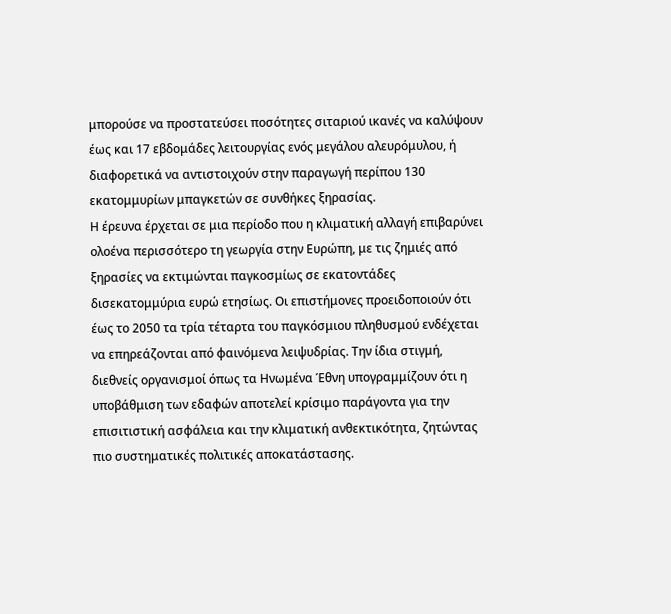μπορούσε να προστατεύσει ποσότητες σιταριού ικανές να καλύψουν έως και 17 εβδομάδες λειτουργίας ενός μεγάλου αλευρόμυλου, ή διαφορετικά να αντιστοιχούν στην παραγωγή περίπου 130 εκατομμυρίων μπαγκετών σε συνθήκες ξηρασίας.
Η έρευνα έρχεται σε μια περίοδο που η κλιματική αλλαγή επιβαρύνει ολοένα περισσότερο τη γεωργία στην Ευρώπη, με τις ζημιές από ξηρασίες να εκτιμώνται παγκοσμίως σε εκατοντάδες δισεκατομμύρια ευρώ ετησίως. Οι επιστήμονες προειδοποιούν ότι έως το 2050 τα τρία τέταρτα του παγκόσμιου πληθυσμού ενδέχεται να επηρεάζονται από φαινόμενα λειψυδρίας. Την ίδια στιγμή, διεθνείς οργανισμοί όπως τα Ηνωμένα Έθνη υπογραμμίζουν ότι η υποβάθμιση των εδαφών αποτελεί κρίσιμο παράγοντα για την επισιτιστική ασφάλεια και την κλιματική ανθεκτικότητα, ζητώντας πιο συστηματικές πολιτικές αποκατάστασης.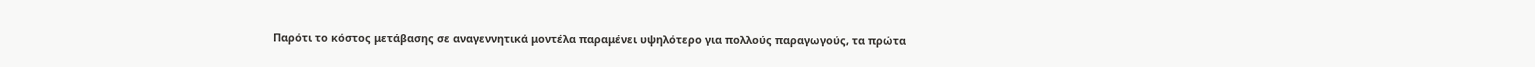Παρότι το κόστος μετάβασης σε αναγεννητικά μοντέλα παραμένει υψηλότερο για πολλούς παραγωγούς, τα πρώτα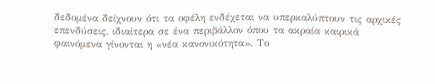δεδομένα δείχνουν ότι τα οφέλη ενδέχεται να υπερκαλύπτουν τις αρχικές επενδύσεις, ιδιαίτερα σε ένα περιβάλλον όπου τα ακραία καιρικά φαινόμενα γίνονται η «νέα κανονικότητα». Το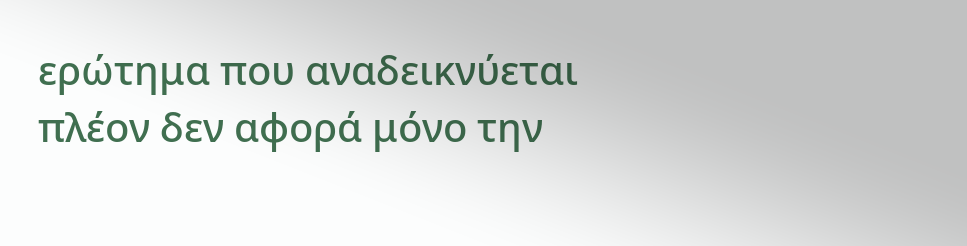ερώτημα που αναδεικνύεται πλέον δεν αφορά μόνο την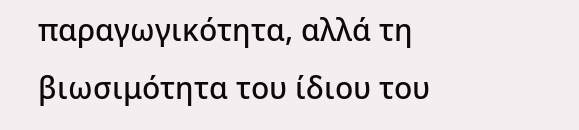παραγωγικότητα, αλλά τη βιωσιμότητα του ίδιου του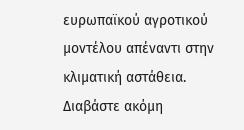ευρωπαϊκού αγροτικού μοντέλου απέναντι στην κλιματική αστάθεια.
Διαβάστε ακόμη